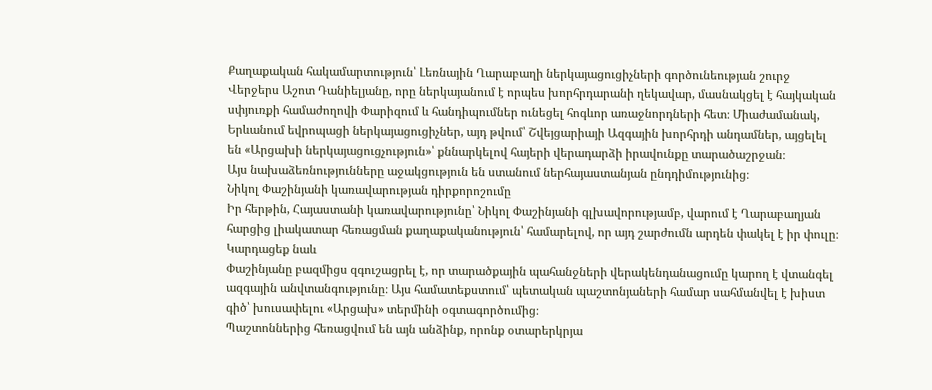Քաղաքական հակամարտություն՝ Լեռնային Ղարաբաղի ներկայացուցիչների գործունեության շուրջ
Վերջերս Աշոտ Դանիելյանը, որը ներկայանում է որպես խորհրդարանի ղեկավար, մասնակցել է հայկական սփյուռքի համաժողովի Փարիզում և հանդիպումներ ունեցել հոգևոր առաջնորդների հետ։ Միաժամանակ, Երևանում եվրոպացի ներկայացուցիչներ, այդ թվում՝ Շվեյցարիայի Ազգային խորհրդի անդամներ, այցելել են «Արցախի ներկայացուցչություն»՝ քննարկելով հայերի վերադարձի իրավունքը տարածաշրջան։
Այս նախաձեռնությունները աջակցություն են ստանում ներհայաստանյան ընդդիմությունից։
Նիկոլ Փաշինյանի կառավարության դիրքորոշումը
Իր հերթին, Հայաստանի կառավարությունը՝ Նիկոլ Փաշինյանի գլխավորությամբ, վարում է Ղարաբաղյան հարցից լիակատար հեռացման քաղաքականություն՝ համարելով, որ այդ շարժումն արդեն փակել է իր փուլը։
Կարդացեք նաև
Փաշինյանը բազմիցս զգուշացրել է, որ տարածքային պահանջների վերակենդանացումը կարող է վտանգել ազգային անվտանգությունը։ Այս համատեքստում՝ պետական պաշտոնյաների համար սահմանվել է խիստ գիծ՝ խուսափելու «Արցախ» տերմինի օգտագործումից։
Պաշտոններից հեռացվում են այն անձինք, որոնք օտարերկրյա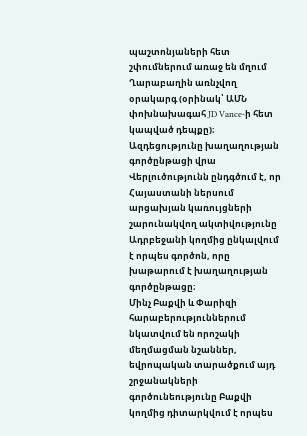պաշտոնյաների հետ շփումներում առաջ են մղում Ղարաբաղին առնչվող օրակարգ (օրինակ՝ ԱՄՆ փոխնախագահ JD Vance-ի հետ կապված դեպքը)։
Ազդեցությունը խաղաղության գործընթացի վրա
Վերլուծությունն ընդգծում է, որ Հայաստանի ներսում արցախյան կառույցների շարունակվող ակտիվությունը Ադրբեջանի կողմից ընկալվում է որպես գործոն, որը խաթարում է խաղաղության գործընթացը։
Մինչ Բաքվի և Փարիզի հարաբերություններում նկատվում են որոշակի մեղմացման նշաններ, եվրոպական տարածքում այդ շրջանակների գործունեությունը Բաքվի կողմից դիտարկվում է որպես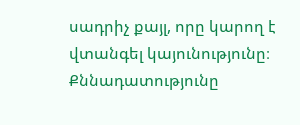սադրիչ քայլ, որը կարող է վտանգել կայունությունը։
Քննադատությունը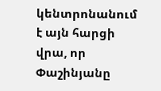կենտրոնանում է այն հարցի վրա, որ Փաշինյանը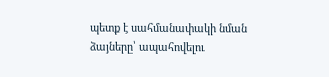պետք է սահմանափակի նման ձայները՝ ապահովելու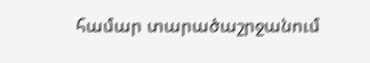համար տարածաշրջանում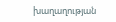խաղաղության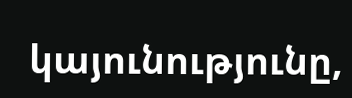կայունությունը,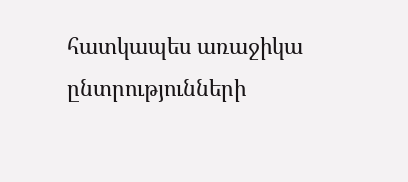հատկապես առաջիկա ընտրությունների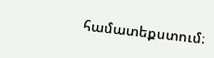համատեքստում։